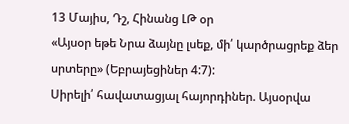13 Մայիս, Դշ, Հինանց ԼԹ օր
«Այսօր եթե Նրա ձայնը լսեք, մի՛ կարծրացրեք ձեր սրտերը» (Եբրայեցիներ 4:7):
Սիրելի՛ հավատացյալ հայորդիներ. Այսօրվա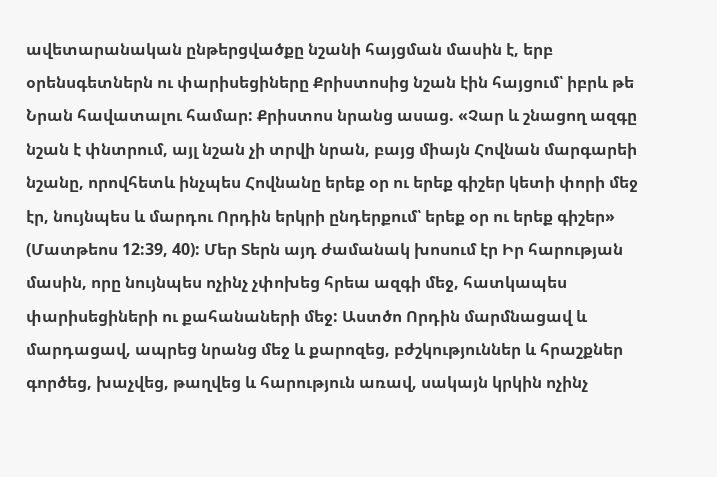ավետարանական ընթերցվածքը նշանի հայցման մասին է, երբ օրենսգետներն ու փարիսեցիները Քրիստոսից նշան էին հայցում՝ իբրև թե Նրան հավատալու համար: Քրիստոս նրանց ասաց. «Չար և շնացող ազգը նշան է փնտրում, այլ նշան չի տրվի նրան, բայց միայն Հովնան մարգարեի նշանը, որովհետև ինչպես Հովնանը երեք օր ու երեք գիշեր կետի փորի մեջ էր, նույնպես և մարդու Որդին երկրի ընդերքում՝ երեք օր ու երեք գիշեր» (Մատթեոս 12:39, 40): Մեր Տերն այդ ժամանակ խոսում էր Իր հարության մասին, որը նույնպես ոչինչ չփոխեց հրեա ազգի մեջ, հատկապես փարիսեցիների ու քահանաների մեջ: Աստծո Որդին մարմնացավ և մարդացավ, ապրեց նրանց մեջ և քարոզեց, բժշկություններ և հրաշքներ գործեց, խաչվեց, թաղվեց և հարություն առավ, սակայն կրկին ոչինչ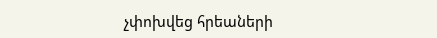չփոխվեց հրեաների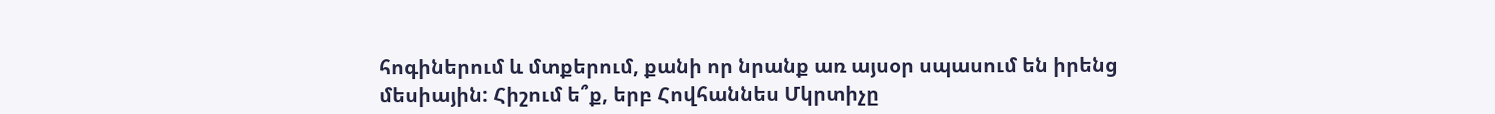հոգիներում և մտքերում, քանի որ նրանք առ այսօր սպասում են իրենց մեսիային: Հիշում ե՞ք, երբ Հովհաննես Մկրտիչը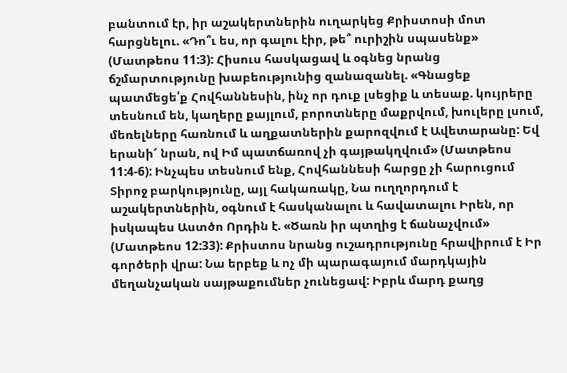բանտում էր, իր աշակերտներին ուղարկեց Քրիստոսի մոտ հարցնելու. «Դո՞ւ ես, որ գալու էիր, թե՞ ուրիշին սպասենք» (Մատթեոս 11:3): Հիսուս հասկացավ և օգնեց նրանց ճշմարտությունը խաբեությունից զանազանել. «Գնացեք պատմեցե՛ք Հովհաննեսին, ինչ որ դուք լսեցիք և տեսաք. կույրերը տեսնում են, կաղերը քայլում, բորոտները մաքրվում, խուլերը լսում, մեռելները հառնում և աղքատներին քարոզվում է Ավետարանը: Եվ երանի՜ նրան, ով Իմ պատճառով չի գայթակղվում» (Մատթեոս 11:4-6): Ինչպես տեսնում ենք, Հովհաննեսի հարցը չի հարուցում Տիրոջ բարկությունը, այլ հակառակը, Նա ուղղորդում է աշակերտներին, օգնում է հասկանալու և հավատալու Իրեն, որ իսկապես Աստծո Որդին է. «Ծառն իր պտղից է ճանաչվում» (Մատթեոս 12:33): Քրիստոս նրանց ուշադրությունը հրավիրում է Իր գործերի վրա: Նա երբեք և ոչ մի պարագայում մարդկային մեղանչական սայթաքումներ չունեցավ: Իբրև մարդ քաղց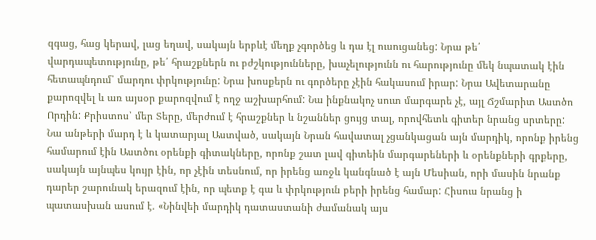զգաց, հաց կերավ, լաց եղավ, սակայն երբևէ մեղք չգործեց և դա էլ ուսուցանեց: Նրա թե՛ վարդապետությունը, թե՛ հրաշքներն ու բժշկությունները, խաչելությունն ու հարությունը մեկ նպատակ էին հետապնդում՝ մարդու փրկությունը: Նրա խոսքերն ու գործերը չէին հակասում իրար: Նրա Ավետարանը քարոզվել և առ այսօր քարոզվում է ողջ աշխարհում: Նա ինքնակոչ սուտ մարգարե չէ, այլ Ճշմարիտ Աստծո Որդին: Քրիստոս՝ մեր Տերը, մերժում է հրաշքներ և նշաններ ցույց տալ, որովհետև գիտեր նրանց սրտերը: Նա անթերի մարդ է և կատարյալ Աստված, սակայն Նրան հավատալ չցանկացան այն մարդիկ, որոնք իրենց համարում էին Աստծու օրենքի գիտակները, որոնք շատ լավ գիտեին մարգարեների և օրենքների գրքերը, սակայն այնպես կույր էին, որ չէին տեսնում, որ իրենց առջև կանգնած է այն Մեսիան, որի մասին նրանք դարեր շարունակ երազում էին, որ պետք է գա և փրկություն բերի իրենց համար: Հիսուս նրանց ի պատասխան ասում է. «Նինվեի մարդիկ դատաստանի ժամանակ այս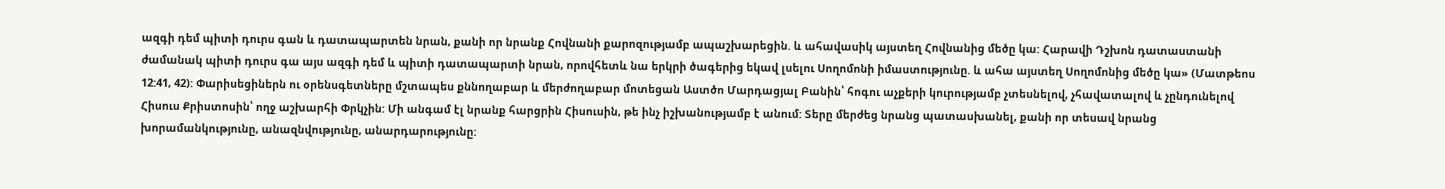ազգի դեմ պիտի դուրս գան և դատապարտեն նրան, քանի որ նրանք Հովնանի քարոզությամբ ապաշխարեցին. և ահավասիկ այստեղ Հովնանից մեծը կա: Հարավի Դշխոն դատաստանի ժամանակ պիտի դուրս գա այս ազգի դեմ և պիտի դատապարտի նրան, որովհետև նա երկրի ծագերից եկավ լսելու Սողոմոնի իմաստությունը. և ահա այստեղ Սողոմոնից մեծը կա» (Մատթեոս 12:41, 42): Փարիսեցիներն ու օրենսգետները մշտապես քննողաբար և մերժողաբար մոտեցան Աստծո Մարդացյալ Բանին՝ հոգու աչքերի կուրությամբ չտեսնելով, չհավատալով և չընդունելով Հիսուս Քրիստոսին՝ ողջ աշխարհի Փրկչին: Մի անգամ էլ նրանք հարցրին Հիսուսին, թե ինչ իշխանությամբ է անում: Տերը մերժեց նրանց պատասխանել, քանի որ տեսավ նրանց խորամանկությունը, անազնվությունը, անարդարությունը: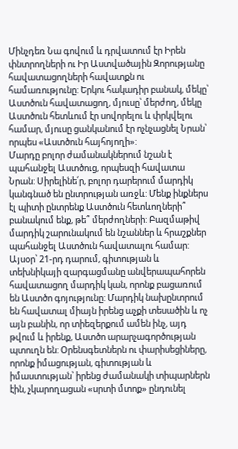Մինչդեռ Նա գովում և դրվատում էր Իրեն փնտրողների ու Իր Աստվածային Զորությանը հավատացողների հավատքն ու համառությունը: Երկու հակադիր բանակ, մեկը՝ Աստծուն հավատացող, մյուսը՝ մերժող, մեկը Աստծուն հետևում էր սովորելու և փրկվելու համար, մյուսը ցանկանում էր ոչնչացնել Նրան՝ որպես «Աստծուն հայհոյողի»:
Մարդը բոլոր ժամանակներում նշան է պահանջել Աստծուց, որպեսզի հավատա Նրան: Սիրելինե՛ր, բոլոր դարերում մարդիկ կանգնած են ընտրության առջև: Մենք ինքներս էլ պիտի ընտրենք Աստծուն հետևողների՞ բանակում ենք, թե՞ մերժողների: Բազմաթիվ մարդիկ շարունակում են նշաններ և հրաշքներ պահանջել Աստծուն հավատալու համար: Այսօր՝ 21-րդ դարում, գիտության և տեխնիկայի զարգացմանը անվերապահորեն հավատացող մարդիկ կան, որոնք բացառում են Աստծո գոյությունը: Մարդիկ նախընտրում են հավատալ միայն իրենց աչքի տեսածին և ոչ այն բանին, որ տիեզերքում ամեն ինչ, այդ թվում և իրենք, Աստծո արարչագործության պտուղն են: Օրենսգետներն ու փարիսեցիները, որոնք իմացության, գիտության և իմաստության՝ իրենց ժամանակի տիպարներն էին, չկարողացան «սրտի մտոք» ընդունել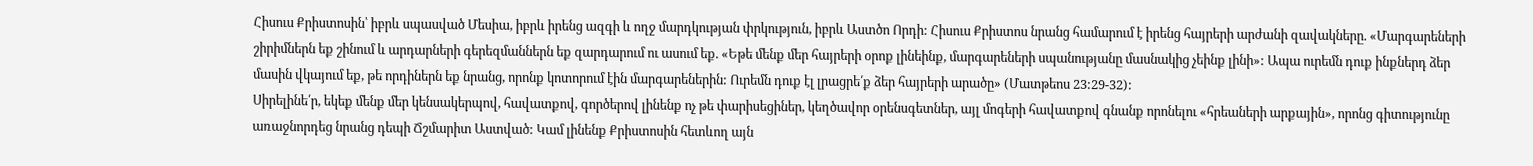Հիսուս Քրիստոսին՝ իբրև սպասված Մեսիա, իբրև իրենց ազգի և ողջ մարդկության փրկություն, իբրև Աստծո Որդի: Հիսուս Քրիստոս նրանց համարում է իրենց հայրերի արժանի զավակները. «Մարգարեների շիրիմներն եք շինում և արդարների գերեզմաններն եք զարդարում ու ասում եք. «Եթե մենք մեր հայրերի օրոք լինեինք, մարգարեների սպանությանը մասնակից չեինք լինի»: Ապա ուրեմն դուք ինքներդ ձեր մասին վկայում եք, թե որդիներն եք նրանց, որոնք կոտորում էին մարգարեներին: Ուրեմն դուք էլ լրացրե՛ք ձեր հայրերի արածը» (Մատթեոս 23:29-32):
Սիրելինե՛ր, եկեք մենք մեր կենսակերպով, հավատքով, գործերով լինենք ոչ թե փարիսեցիներ, կեղծավոր օրենսգետներ, այլ մոգերի հավատքով գնանք որոնելու «հրեաների արքային», որոնց գիտությունը առաջնորդեց նրանց դեպի Ճշմարիտ Աստված: Կամ լինենք Քրիստոսին հետևող այն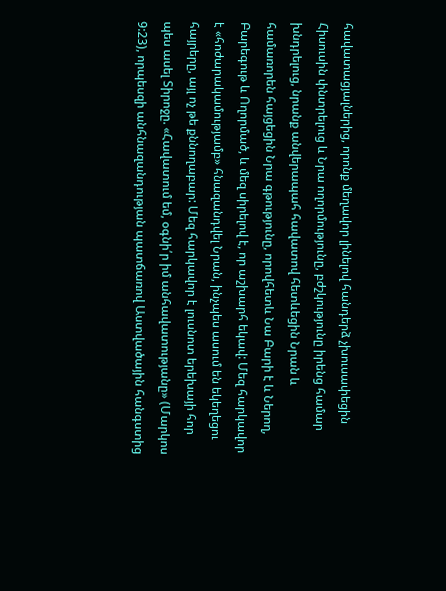հավատացյալներից, որոնք մեղավոր լինելով հանդերձ չխուսափեցին Հիսուսին փնտրելուց և Նրա ողորմությունը, բժշկությունը իրենց համար խնդրելուց, նրանք անվերապահ հավատով հետևեցին Նրան և համառորեն հայցեցին Նրա գթությունը, որովհետև Նա Բարի է և Ներող, Բարեգութ և Ողորմած, և մեզ սիրելով է, որ աշխարհ եկավ: Մեզ հարկավոր է «հոժարակամությամբ» հնազանդվել Նրան, ինչպես ասում են եկեղեցու հայրերը, այլ ոչ թե քննողաբար: Մեզ հարկավոր է լուսնոտ երեխայի հոր պես ասել Տիրոջը. «Հավատում եմ, օգնի՛ր իմ անհավատությանը» (Մարկոս 9:23), որպեսզի անհնազանդության պատճառով Աստվածային հանգստից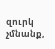զուրկ չմնանք,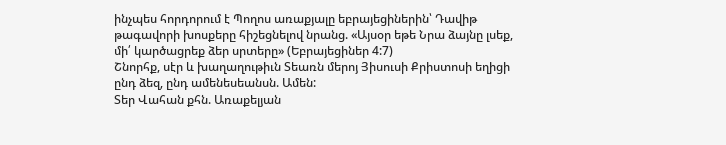ինչպես հորդորում է Պողոս առաքյալը եբրայեցիներին՝ Դավիթ թագավորի խոսքերը հիշեցնելով նրանց. «Այսօր եթե Նրա ձայնը լսեք, մի՛ կարծացրեք ձեր սրտերը» (Եբրայեցիներ 4:7)
Շնորհք, սէր և խաղաղութիւն Տեառն մերոյ Յիսուսի Քրիստոսի եղիցի ընդ ձեզ, ընդ ամենեսեանսն. Ամեն:
Տեր Վահան քհն. Առաքելյան